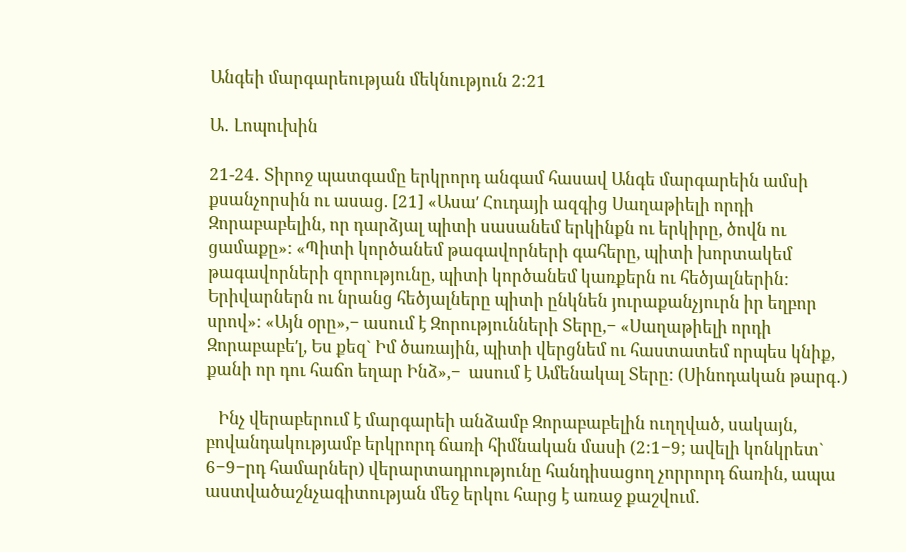Անգեի մարգարեության մեկնություն 2։21

Ա․ Լոպուխին

21-24․ Տիրոջ պատգամը երկրորդ անգամ հասավ Անգե մարգարեին ամսի քսանչորսին ու ասաց. [21] «Ասաʹ Հուդայի ազգից Սաղաթիելի որդի Զորաբաբելին, որ դարձյալ պիտի սասանեմ երկինքն ու երկիրը, ծովն ու ցամաքը»: «Պիտի կործանեմ թագավորների գահերը, պիտի խորտակեմ թագավորների զորությունը, պիտի կործանեմ կառքերն ու հեծյալներին: Երիվարներն ու նրանց հեծյալները պիտի ընկնեն յուրաքանչյուրն իր եղբոր սրով»: «Այն օրը»,− ասում է Զորությունների Տերը,− «Սաղաթիելի որդի Զորաբաբեʹլ, Ես քեզ` Իմ ծառային, պիտի վերցնեմ ու հաստատեմ որպես կնիք, քանի որ դու հաճո եղար Ինձ»,−  ասում է Ամենակալ Տերը: (Սինոդական թարգ․)

   Ինչ վերաբերում է մարգարեի անձամբ Զորաբաբելին ուղղված, սակայն, բովանդակությամբ երկրորդ ճառի հիմնական մասի (2:1−9; ավելի կոնկրետ` 6−9−րդ համարներ) վերարտադրությունը հանդիսացող չորրորդ ճառին, ապա աստվածաշնչագիտության մեջ երկու հարց է առաջ քաշվում.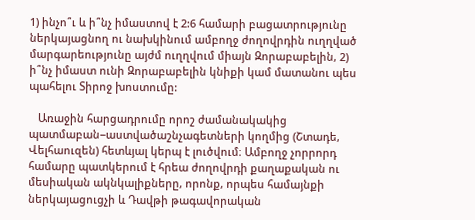1) ինչո՞ւ և ի՞նչ իմաստով է 2:6 համարի բացատրությունը ներկայացնող ու նախկինում ամբողջ ժողովրդին ուղղված մարգարեությունը այժմ ուղղվում միայն Զորաբաբելին, 2) ի՞նչ իմաստ ունի Զորաբաբելին կնիքի կամ մատանու պես  պահելու Տիրոջ խոստումը:

   Առաջին հարցադրումը որոշ ժամանակակից պատմաբան−աստվածաշնչագետների կողմից (Շտադե, Վելհաուզեն) հետևյալ կերպ է լուծվում։ Ամբողջ չորրորդ համարը պատկերում է հրեա ժողովրդի քաղաքական ու մեսիական ակնկալիքները, որոնք, որպես համայնքի ներկայացուցչի և Դավթի թագավորական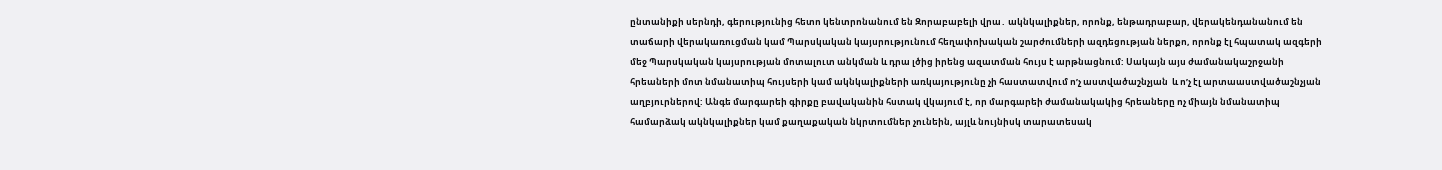ընտանիքի սերնդի, գերությունից հետո կենտրոնանում են Զորաբաբելի վրա․ ակնկալիքներ, որոնք, ենթադրաբար, վերակենդանանում են տաճարի վերակառուցման կամ Պարսկական կայսրությունում հեղափոխական շարժումների ազդեցության ներքո, որոնք էլ հպատակ ազգերի մեջ Պարսկական կայսրության մոտալուտ անկման և դրա լծից իրենց ազատման հույս է արթնացնում: Սակայն այս ժամանակաշրջանի հրեաների մոտ նմանատիպ հույսերի կամ ակնկալիքների առկայությունը չի հաստատվում ոʹչ աստվածաշնչյան  և ոʹչ էլ արտաաստվածաշնչյան աղբյուրներով: Անգե մարգարեի գիրքը բավականին հստակ վկայում է, որ մարգարեի ժամանակակից հրեաները ոչ միայն նմանատիպ համարձակ ակնկալիքներ կամ քաղաքական նկրտումներ չունեին, այլև նույնիսկ տարատեսակ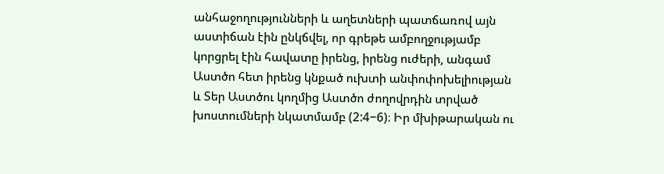անհաջողությունների և աղետների պատճառով այն աստիճան էին ընկճվել, որ գրեթե ամբողջությամբ կորցրել էին հավատը իրենց, իրենց ուժերի, անգամ Աստծո հետ իրենց կնքած ուխտի անփոփոխելիության և Տեր Աստծու կողմից Աստծո ժողովրդին տրված խոստումների նկատմամբ (2:4−6)։ Իր մխիթարական ու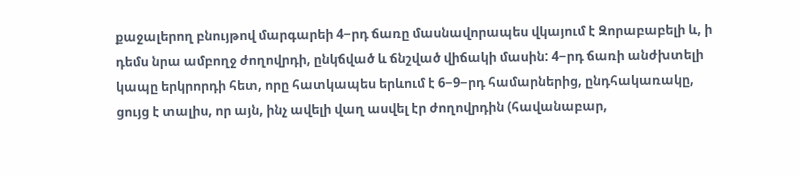քաջալերող բնույթով մարգարեի 4−րդ ճառը մասնավորապես վկայում է Զորաբաբելի և, ի դեմս նրա ամբողջ ժողովրդի, ընկճված և ճնշված վիճակի մասին: 4−րդ ճառի անժխտելի կապը երկրորդի հետ, որը հատկապես երևում է 6−9−րդ համարներից, ընդհակառակը, ցույց է տալիս, որ այն, ինչ ավելի վաղ ասվել էր ժողովրդին (հավանաբար,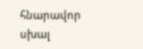հնարավոր սխալ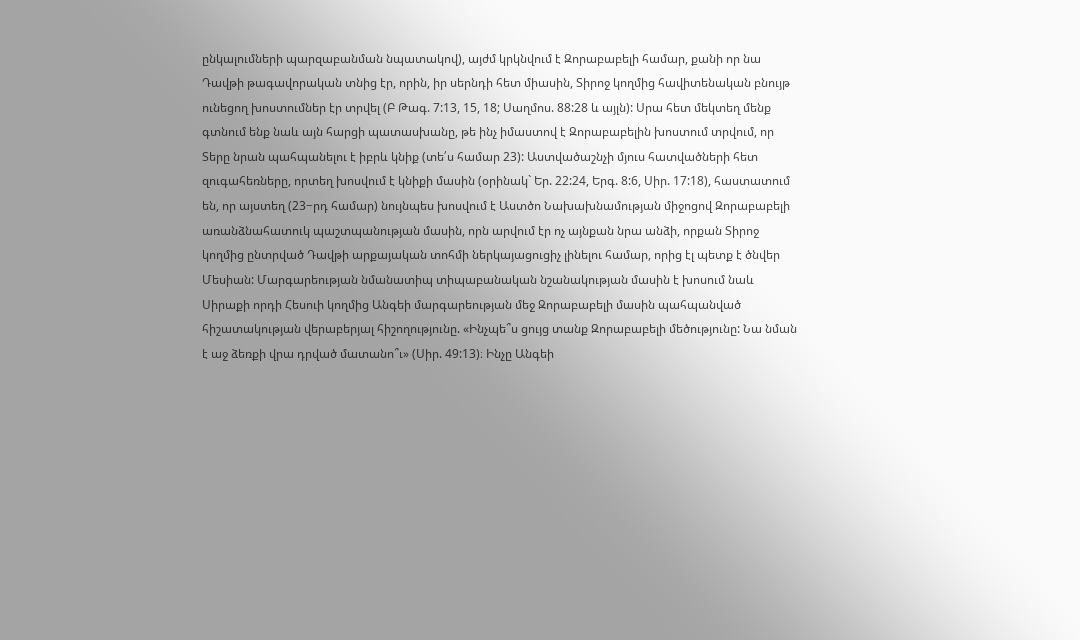ընկալումների պարզաբանման նպատակով), այժմ կրկնվում է Զորաբաբելի համար, քանի որ նա Դավթի թագավորական տնից էր, որին, իր սերնդի հետ միասին, Տիրոջ կողմից հավիտենական բնույթ ունեցող խոստումներ էր տրվել (Բ Թագ. 7:13, 15, 18; Սաղմոս. 88:28 և այլն): Սրա հետ մեկտեղ մենք գտնում ենք նաև այն հարցի պատասխանը, թե ինչ իմաստով է Զորաբաբելին խոստում տրվում, որ Տերը նրան պահպանելու է իբրև կնիք (տե՛ս համար 23): Աստվածաշնչի մյուս հատվածների հետ զուգահեռները, որտեղ խոսվում է կնիքի մասին (օրինակ` Եր. 22:24, Երգ. 8:6, Սիր. 17:18), հաստատում են, որ այստեղ (23−րդ համար) նույնպես խոսվում է Աստծո Նախախնամության միջոցով Զորաբաբելի առանձնահատուկ պաշտպանության մասին, որն արվում էր ոչ այնքան նրա անձի, որքան Տիրոջ կողմից ընտրված Դավթի արքայական տոհմի ներկայացուցիչ լինելու համար, որից էլ պետք է ծնվեր Մեսիան: Մարգարեության նմանատիպ տիպաբանական նշանակության մասին է խոսում նաև Սիրաքի որդի Հեսուի կողմից Անգեի մարգարեության մեջ Զորաբաբելի մասին պահպանված հիշատակության վերաբերյալ հիշողությունը. «Ինչպե՞ս ցույց տանք Զորաբաբելի մեծությունը: Նա նման է աջ ձեռքի վրա դրված մատանո՞ւ» (Սիր. 49:13)։ Ինչը Անգեի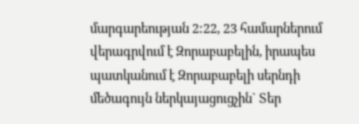մարգարեության 2:22, 23 համարներում վերագրվում է Զորաբաբելին, իրապես պատկանում է Զորաբաբելի սերնդի մեծագույն ներկայացուցչին` Տեր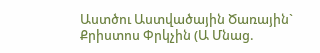Աստծու Աստվածային Ծառային` Քրիստոս Փրկչին (Ա Մնաց.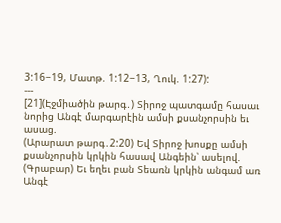3:16−19, Մատթ. 1:12−13, Ղուկ. 1:27):
---
[21](Էջմիածին թարգ․) Տիրոջ պատգամը հասաւ նորից Անգէ մարգարէին ամսի քսանչորսին եւ ասաց.
(Արարատ թարգ․2:20) Եվ Տիրոջ խոսքը ամսի քսանչորսին կրկին հասավ Անգեին՝ ասելով.
(Գրաբար) Եւ եղեւ բան Տեառն կրկին անգամ առ Անգէ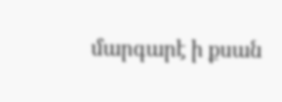մարգարէ ի քսան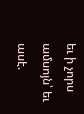եւ ի չորս ամսոյն՝ եւ ասէ.